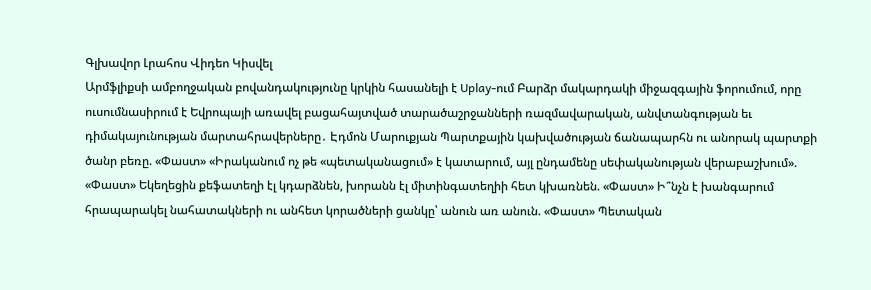Գլխավոր Լրահոս Վիդեո Կիսվել
Արմֆլիքսի ամբողջական բովանդակությունը կրկին հասանելի է Uplay-ում Բարձր մակարդակի միջազգային ֆորումում, որը ուսումնասիրում է Եվրոպայի առավել բացահայտված տարածաշրջանների ռազմավարական, անվտանգության եւ դիմակայունության մարտահրավերները․ Էդմոն Մարուքյան Պարտքային կախվածության ճանապարհն ու անորակ պարտքի ծանր բեռը. «Փաստ» «Իրականում ոչ թե «պետականացում» է կատարում, այլ ընդամենը սեփականության վերաբաշխում». «Փաստ» Եկեղեցին քեֆատեղի էլ կդարձնեն, խորանն էլ միտինգատեղիի հետ կխառնեն. «Փաստ» Ի՞նչն է խանգարում հրապարակել նահատակների ու անհետ կորածների ցանկը՝ անուն առ անուն. «Փաստ» Պետական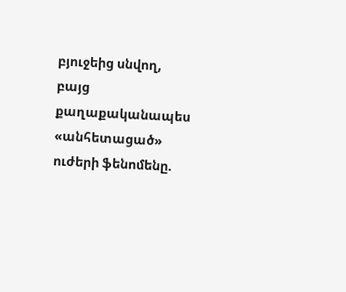բյուջեից սնվող, բայց քաղաքականապես «անհետացած» ուժերի ֆենոմենը.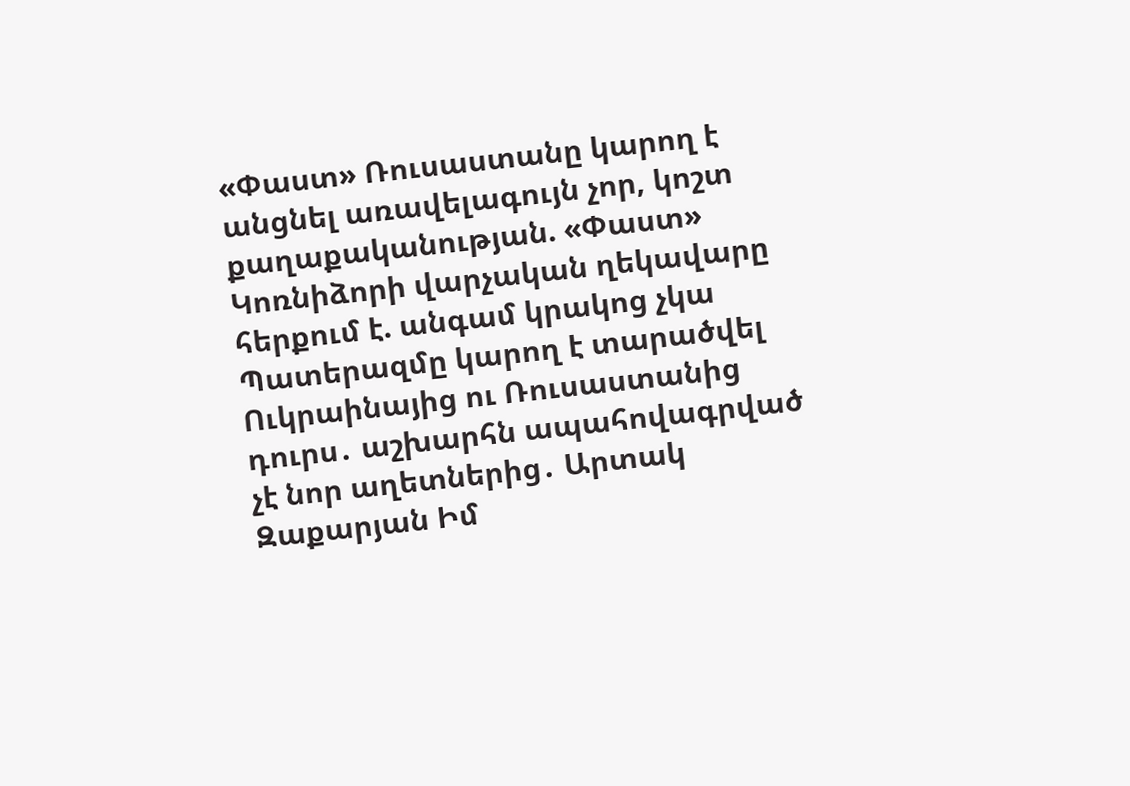«Փաստ» Ռուսաստանը կարող է անցնել առավելագույն չոր, կոշտ քաղաքականության. «Փաստ» Կոռնիձորի վարչական ղեկավարը հերքում է. անգամ կրակոց չկա Պատերազմը կարող է տարածվել Ուկրաինայից ու Ռուսաստանից դուրս․ աշխարհն ապահովագրված չէ նոր աղետներից․ Արտակ Զաքարյան Իմ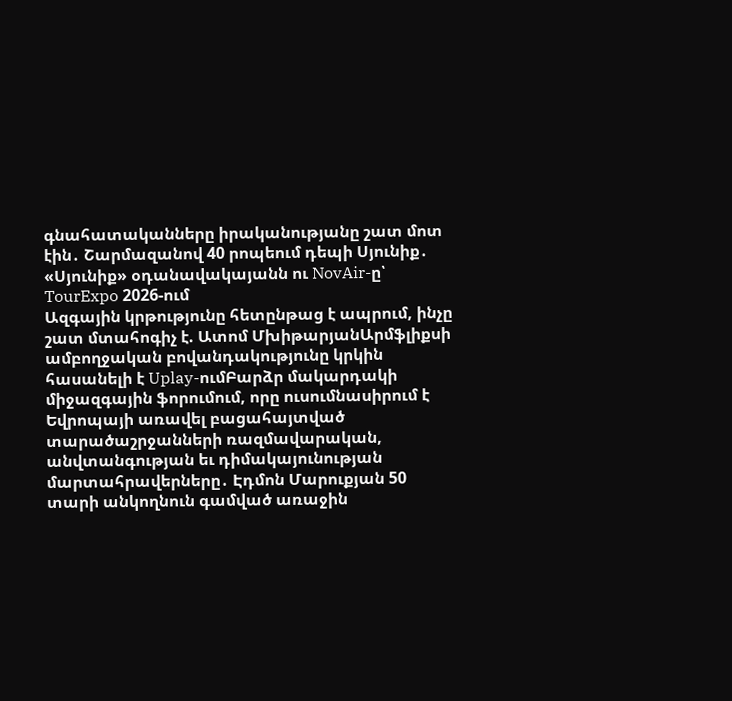գնահատականները իրականությանը շատ մոտ էին․ Շարմազանով 40 րոպեում դեպի Սյունիք․ «Սյունիք» օդանավակայանն ու NovAir-ը՝ TourExpo 2026-ում
Ազգային կրթությունը հետընթաց է ապրում, ինչը շատ մտահոգիչ է. Ատոմ ՄխիթարյանԱրմֆլիքսի ամբողջական բովանդակությունը կրկին հասանելի է Uplay-ումԲարձր մակարդակի միջազգային ֆորումում, որը ուսումնասիրում է Եվրոպայի առավել բացահայտված տարածաշրջանների ռազմավարական, անվտանգության եւ դիմակայունության մարտահրավերները․ Էդմոն Մարուքյան 50 տարի անկողնուն գամված առաջին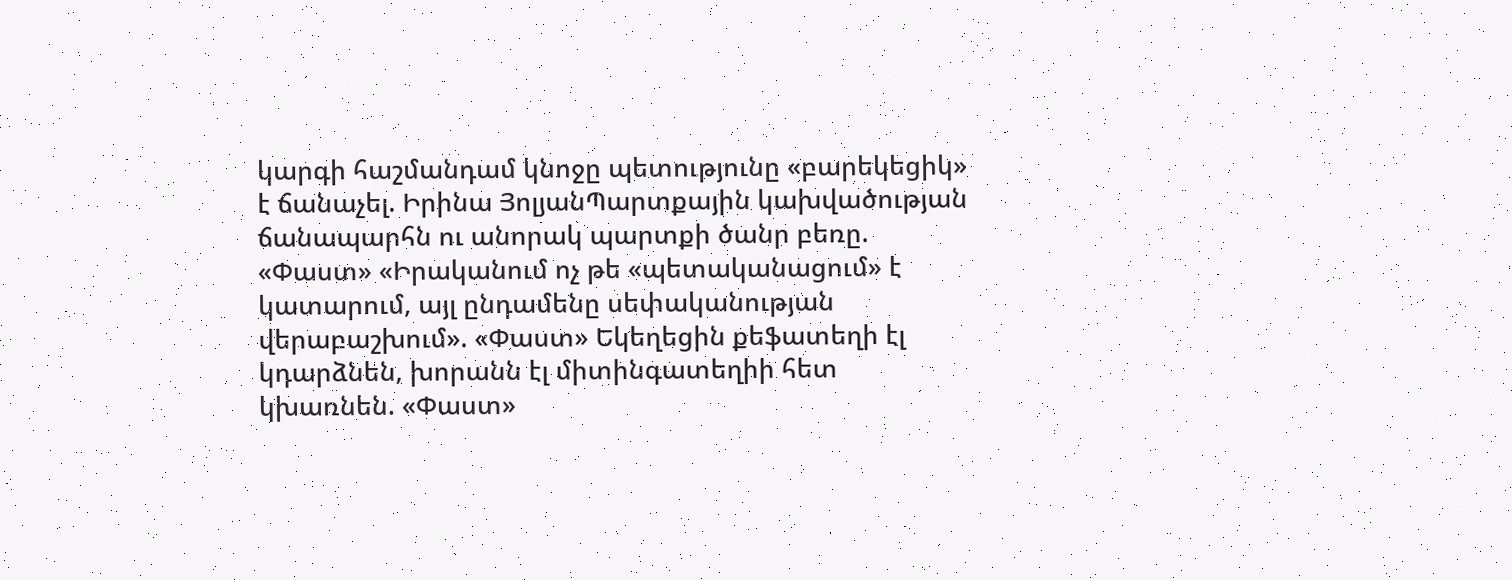կարգի հաշմանդամ կնոջը պետությունը «բարեկեցիկ» է ճանաչել. Իրինա ՅոլյանՊարտքային կախվածության ճանապարհն ու անորակ պարտքի ծանր բեռը. «Փաստ» «Իրականում ոչ թե «պետականացում» է կատարում, այլ ընդամենը սեփականության վերաբաշխում». «Փաստ» Եկեղեցին քեֆատեղի էլ կդարձնեն, խորանն էլ միտինգատեղիի հետ կխառնեն. «Փաստ»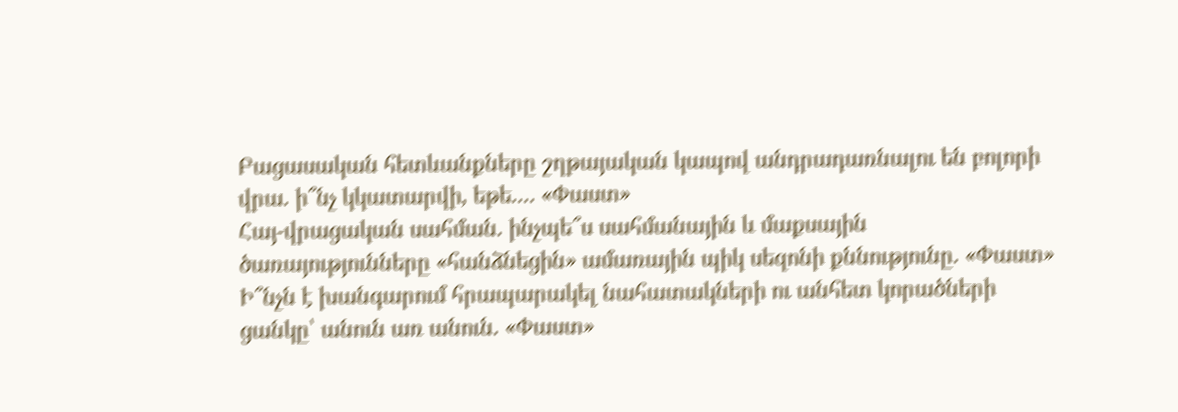Բացասական հետևանքները շղթայական կապով անդրադառնալու են բոլորի վրա. ի՞նչ կկատարվի, եթե.... «Փաստ»
Հայ-վրացական սահման. ինչպե՞ս սահմանային և մաքսային ծառայությունները «հանձնեցին» ամառային պիկ սեզոնի քննությունը. «Փաստ»
Ի՞նչն է խանգարում հրապարակել նահատակների ու անհետ կորածների ցանկը՝ անուն առ անուն. «Փաստ»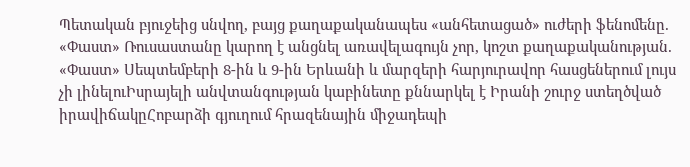Պետական բյուջեից սնվող, բայց քաղաքականապես «անհետացած» ուժերի ֆենոմենը. «Փաստ» Ռուսաստանը կարող է անցնել առավելագույն չոր, կոշտ քաղաքականության. «Փաստ» Սեպտեմբերի 8-ին և 9-ին Երևանի և մարզերի հարյուրավոր հասցեներում լույս չի լինելուԻսրայելի անվտանգության կաբինետը քննարկել է Իրանի շուրջ ստեղծված իրավիճակըՀոբարձի գյուղում հրազենային միջադեպի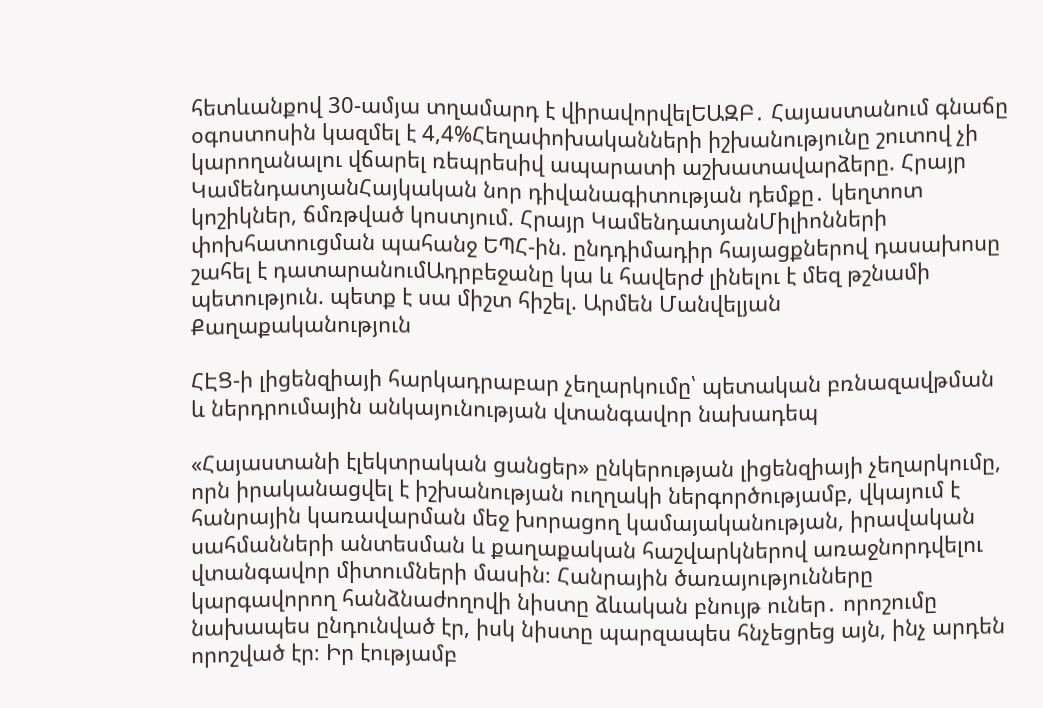հետևանքով 30-ամյա տղամարդ է վիրավորվելԵԱԶԲ․ Հայաստանում գնաճը օգոստոսին կազմել է 4,4%Հեղափոխականների իշխանությունը շուտով չի կարողանալու վճարել ռեպրեսիվ ապարատի աշխատավարձերը. Հրայր ԿամենդատյանՀայկական նոր դիվանագիտության դեմքը․ կեղտոտ կոշիկներ, ճմռթված կոստյում. Հրայր ԿամենդատյանՄիլիոնների փոխհատուցման պահանջ ԵՊՀ-ին. ընդդիմադիր հայացքներով դասախոսը շահել է դատարանումԱդրբեջանը կա և հավերժ լինելու է մեզ թշնամի պետություն. պետք է սա միշտ հիշել. Արմեն Մանվելյան
Քաղաքականություն

ՀԷՑ-ի լիցենզիայի հարկադրաբար չեղարկումը՝ պետական բռնազավթման և ներդրումային անկայունության վտանգավոր նախադեպ

«Հայաստանի էլեկտրական ցանցեր» ընկերության լիցենզիայի չեղարկումը, որն իրականացվել է իշխանության ուղղակի ներգործությամբ, վկայում է հանրային կառավարման մեջ խորացող կամայականության, իրավական սահմանների անտեսման և քաղաքական հաշվարկներով առաջնորդվելու վտանգավոր միտումների մասին։ Հանրային ծառայությունները կարգավորող հանձնաժողովի նիստը ձևական բնույթ ուներ․ որոշումը նախապես ընդունված էր, իսկ նիստը պարզապես հնչեցրեց այն, ինչ արդեն որոշված էր։ Իր էությամբ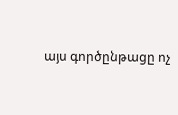այս գործընթացը ոչ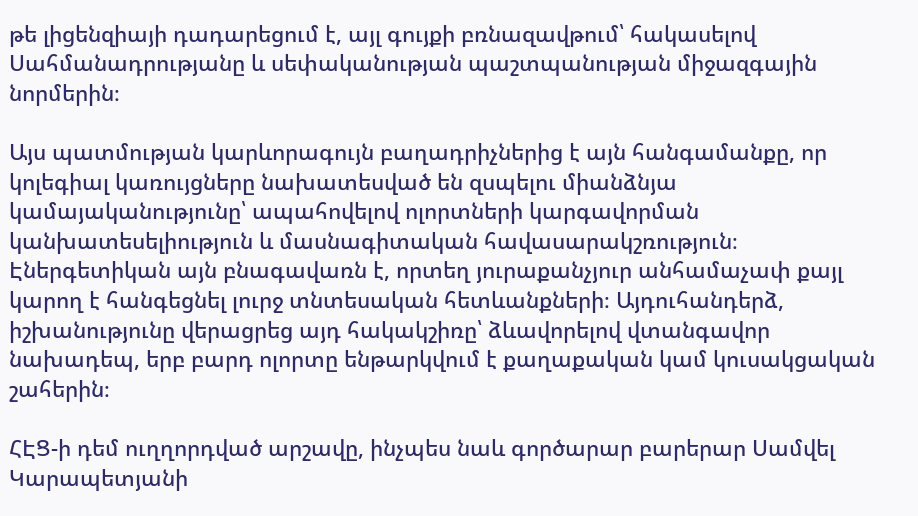թե լիցենզիայի դադարեցում է, այլ գույքի բռնազավթում՝ հակասելով Սահմանադրությանը և սեփականության պաշտպանության միջազգային նորմերին։

Այս պատմության կարևորագույն բաղադրիչներից է այն հանգամանքը, որ կոլեգիալ կառույցները նախատեսված են զսպելու միանձնյա կամայականությունը՝ ապահովելով ոլորտների կարգավորման կանխատեսելիություն և մասնագիտական հավասարակշռություն։ Էներգետիկան այն բնագավառն է, որտեղ յուրաքանչյուր անհամաչափ քայլ կարող է հանգեցնել լուրջ տնտեսական հետևանքների։ Այդուհանդերձ, իշխանությունը վերացրեց այդ հակակշիռը՝ ձևավորելով վտանգավոր նախադեպ, երբ բարդ ոլորտը ենթարկվում է քաղաքական կամ կուսակցական շահերին։

ՀԷՑ-ի դեմ ուղղորդված արշավը, ինչպես նաև գործարար բարերար Սամվել Կարապետյանի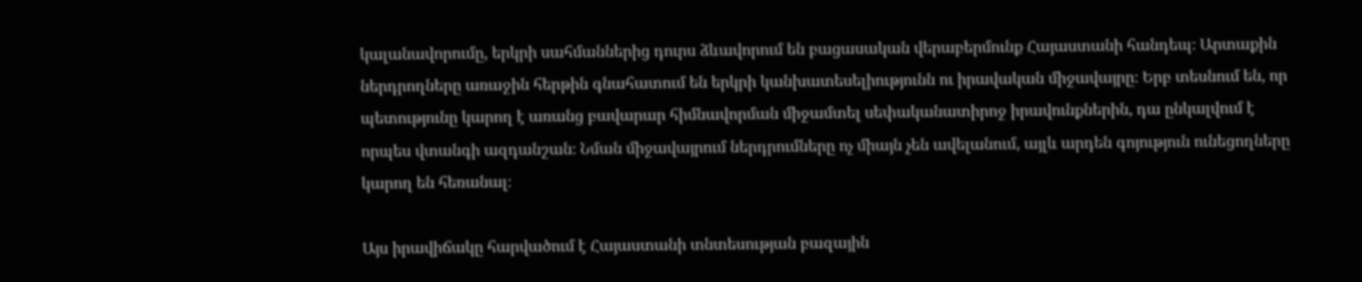կալանավորումը, երկրի սահմաններից դուրս ձևավորում են բացասական վերաբերմունք Հայաստանի հանդեպ։ Արտաքին ներդրողները առաջին հերթին գնահատում են երկրի կանխատեսելիությունն ու իրավական միջավայրը։ Երբ տեսնում են, որ պետությունը կարող է առանց բավարար հիմնավորման միջամտել սեփականատիրոջ իրավունքներին, դա ընկալվում է որպես վտանգի ազդանշան։ Նման միջավայրում ներդրումները ոչ միայն չեն ավելանում, այլև արդեն գոյություն ունեցողները կարող են հեռանալ։

Այս իրավիճակը հարվածում է Հայաստանի տնտեսության բազային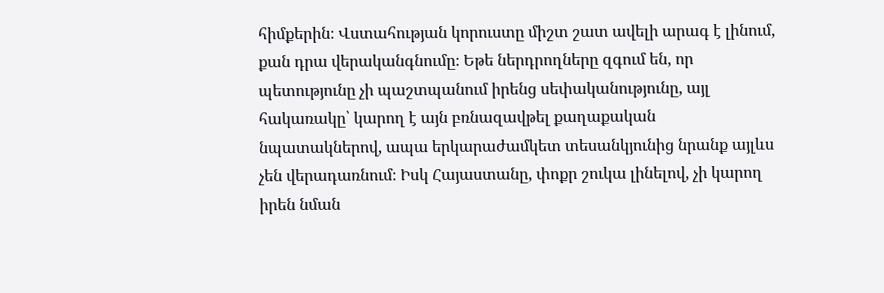հիմքերին։ Վստահության կորուստը միշտ շատ ավելի արագ է լինում, քան դրա վերականգնումը։ Եթե ներդրողները զգում են, որ պետությունը չի պաշտպանում իրենց սեփականությունը, այլ հակառակը՝ կարող է այն բռնազավթել քաղաքական նպատակներով, ապա երկարաժամկետ տեսանկյունից նրանք այլևս չեն վերադառնում։ Իսկ Հայաստանը, փոքր շուկա լինելով, չի կարող իրեն նման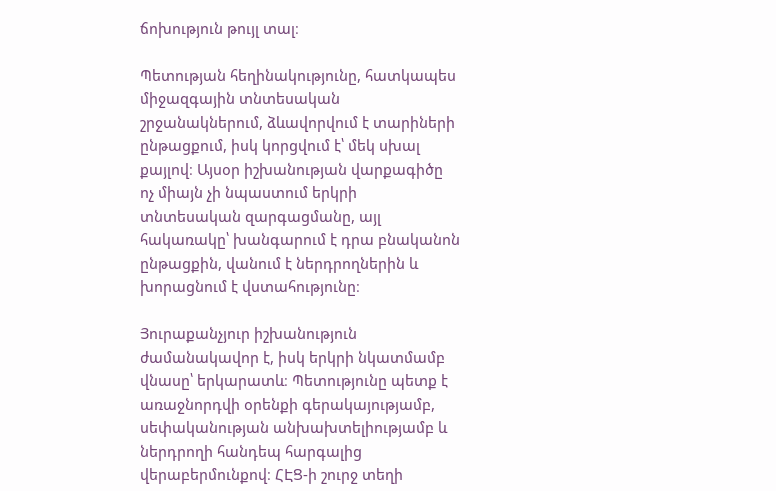ճոխություն թույլ տալ։

Պետության հեղինակությունը, հատկապես միջազգային տնտեսական շրջանակներում, ձևավորվում է տարիների ընթացքում, իսկ կորցվում է՝ մեկ սխալ քայլով։ Այսօր իշխանության վարքագիծը ոչ միայն չի նպաստում երկրի տնտեսական զարգացմանը, այլ հակառակը՝ խանգարում է դրա բնականոն ընթացքին, վանում է ներդրողներին և խորացնում է վստահությունը։

Յուրաքանչյուր իշխանություն ժամանակավոր է, իսկ երկրի նկատմամբ վնասը՝ երկարատև։ Պետությունը պետք է առաջնորդվի օրենքի գերակայությամբ, սեփականության անխախտելիությամբ և ներդրողի հանդեպ հարգալից վերաբերմունքով։ ՀԷՑ-ի շուրջ տեղի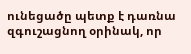ունեցածը պետք է դառնա զգուշացնող օրինակ, որ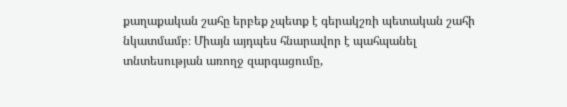քաղաքական շահը երբեք չպետք է գերակշռի պետական շահի նկատմամբ։ Միայն այդպես հնարավոր է պահպանել տնտեսության առողջ զարգացումը,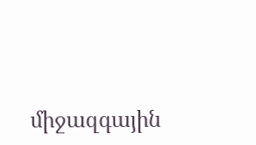միջազգային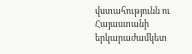վստահությունն ու Հայաստանի երկարաժամկետ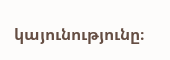կայունությունը։